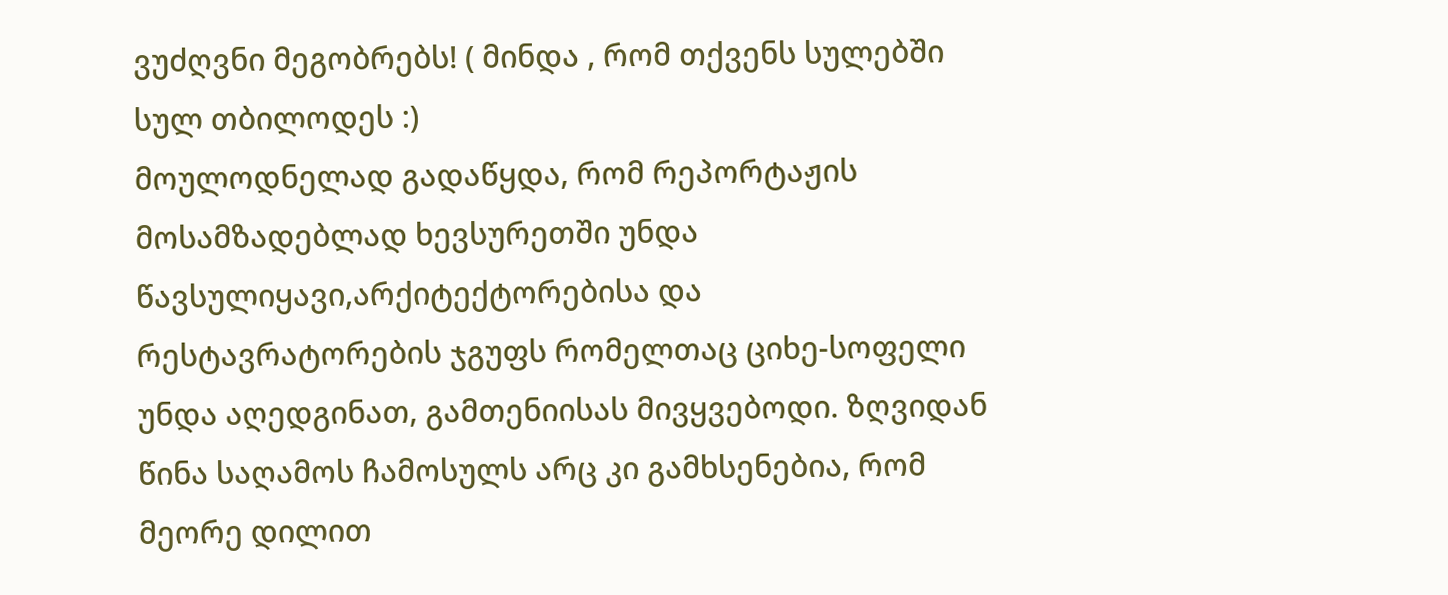ვუძღვნი მეგობრებს! ( მინდა , რომ თქვენს სულებში სულ თბილოდეს :)
მოულოდნელად გადაწყდა, რომ რეპორტაჟის მოსამზადებლად ხევსურეთში უნდა წავსულიყავი,არქიტექტორებისა და რესტავრატორების ჯგუფს რომელთაც ციხე-სოფელი უნდა აღედგინათ, გამთენიისას მივყვებოდი. ზღვიდან წინა საღამოს ჩამოსულს არც კი გამხსენებია, რომ მეორე დილით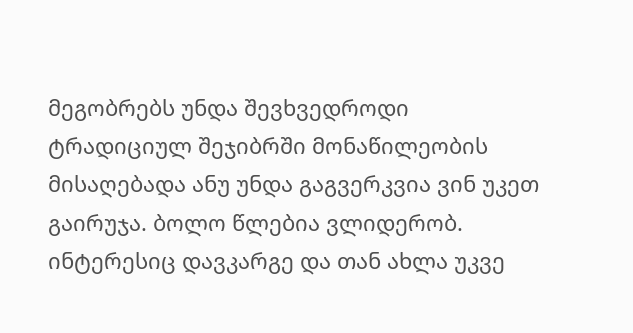მეგობრებს უნდა შევხვედროდი ტრადიციულ შეჯიბრში მონაწილეობის მისაღებადა ანუ უნდა გაგვერკვია ვინ უკეთ გაირუჯა. ბოლო წლებია ვლიდერობ. ინტერესიც დავკარგე და თან ახლა უკვე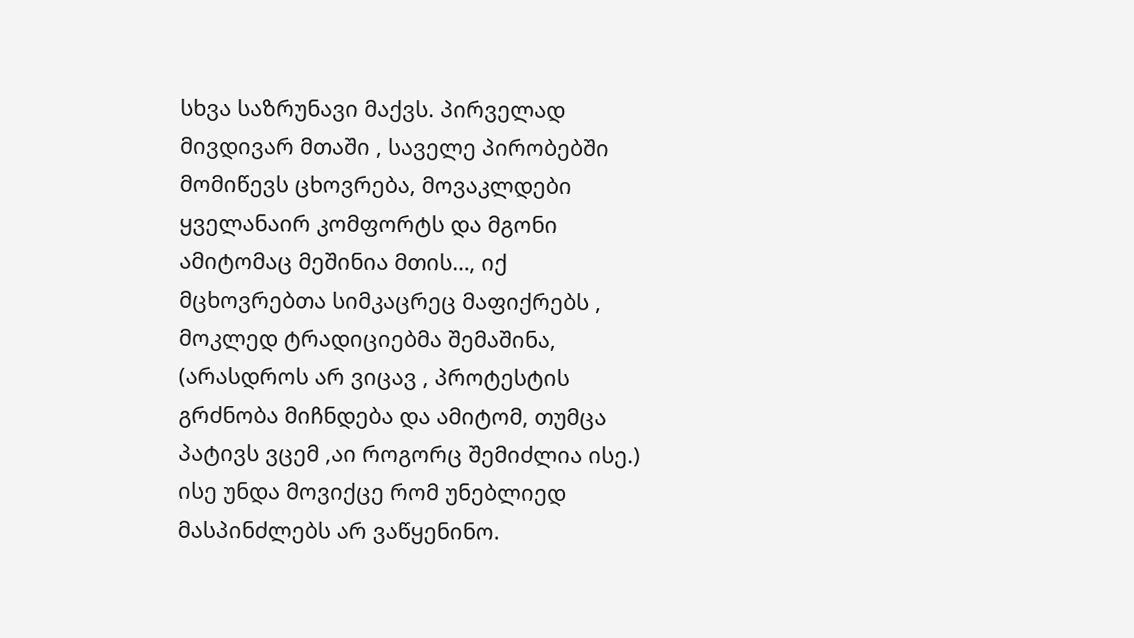სხვა საზრუნავი მაქვს. პირველად მივდივარ მთაში , საველე პირობებში მომიწევს ცხოვრება, მოვაკლდები ყველანაირ კომფორტს და მგონი ამიტომაც მეშინია მთის…, იქ მცხოვრებთა სიმკაცრეც მაფიქრებს , მოკლედ ტრადიციებმა შემაშინა, (არასდროს არ ვიცავ , პროტესტის გრძნობა მიჩნდება და ამიტომ, თუმცა პატივს ვცემ ,აი როგორც შემიძლია ისე.) ისე უნდა მოვიქცე რომ უნებლიედ მასპინძლებს არ ვაწყენინო.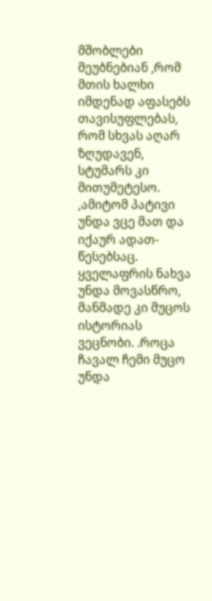მშობლები მეუბნებიან ,რომ მთის ხალხი იმდენად აფასებს თავისუფლებას, რომ სხვას აღარ ზღუდავენ, სტუმარს კი მითუმეტესო. ,ამიტომ პატივი უნდა ვცე მათ და იქაურ ადათ-წესებსაც. ყველაფრის ნახვა უნდა მოვასწრო, მანმადე კი მუცოს ისტორიას ვეცნობი. .როცა ჩავალ ჩემი მუცო უნდა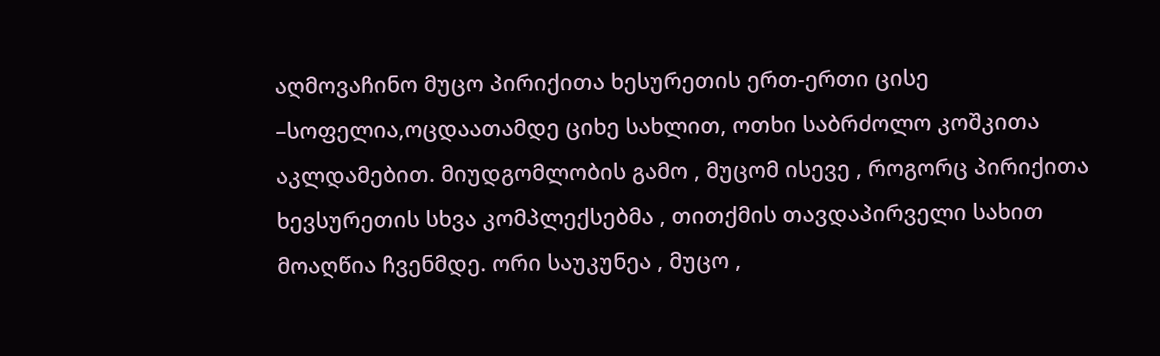აღმოვაჩინო მუცო პირიქითა ხესურეთის ერთ-ერთი ცისე –სოფელია,ოცდაათამდე ციხე სახლით, ოთხი საბრძოლო კოშკითა აკლდამებით. მიუდგომლობის გამო , მუცომ ისევე , როგორც პირიქითა ხევსურეთის სხვა კომპლექსებმა , თითქმის თავდაპირველი სახით მოაღწია ჩვენმდე. ორი საუკუნეა , მუცო ,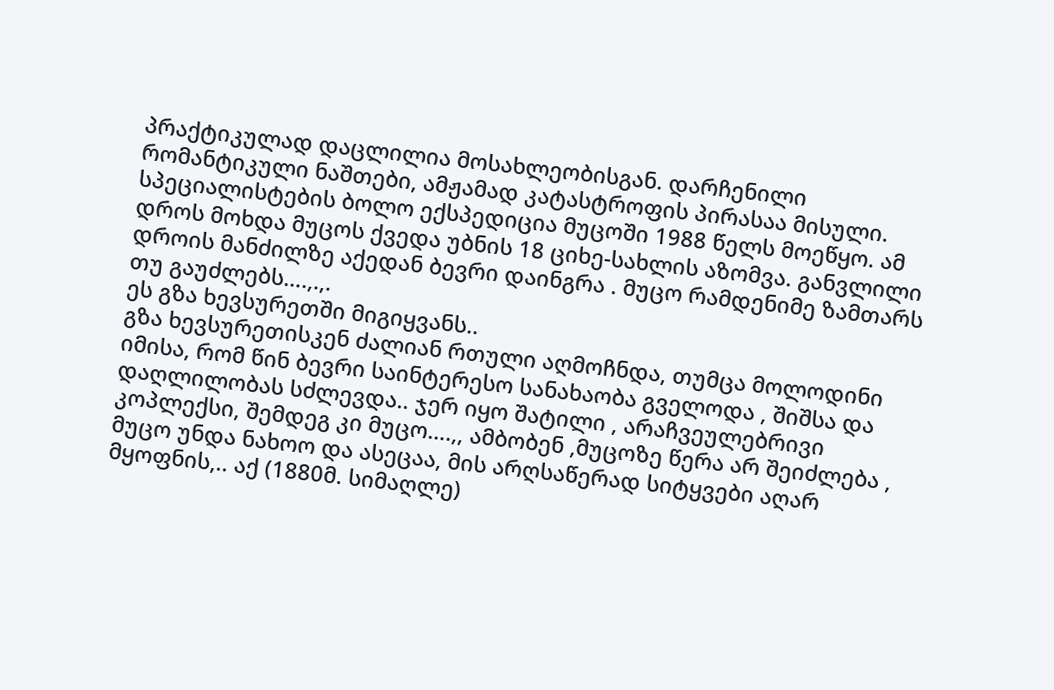პრაქტიკულად დაცლილია მოსახლეობისგან. დარჩენილი რომანტიკული ნაშთები, ამჟამად კატასტროფის პირასაა მისული. სპეციალისტების ბოლო ექსპედიცია მუცოში 1988 წელს მოეწყო. ამ დროს მოხდა მუცოს ქვედა უბნის 18 ციხე-სახლის აზომვა. განვლილი დროის მანძილზე აქედან ბევრი დაინგრა . მუცო რამდენიმე ზამთარს თუ გაუძლებს….,.,.
ეს გზა ხევსურეთში მიგიყვანს..
გზა ხევსურეთისკენ ძალიან რთული აღმოჩნდა, თუმცა მოლოდინი იმისა, რომ წინ ბევრი საინტერესო სანახაობა გველოდა , შიშსა და დაღლილობას სძლევდა.. ჯერ იყო შატილი , არაჩვეულებრივი კოპლექსი, შემდეგ კი მუცო….,, ამბობენ ,მუცოზე წერა არ შეიძლება , მუცო უნდა ნახოო და ასეცაა, მის არღსაწერად სიტყვები აღარ მყოფნის,.. აქ (1880მ. სიმაღლე)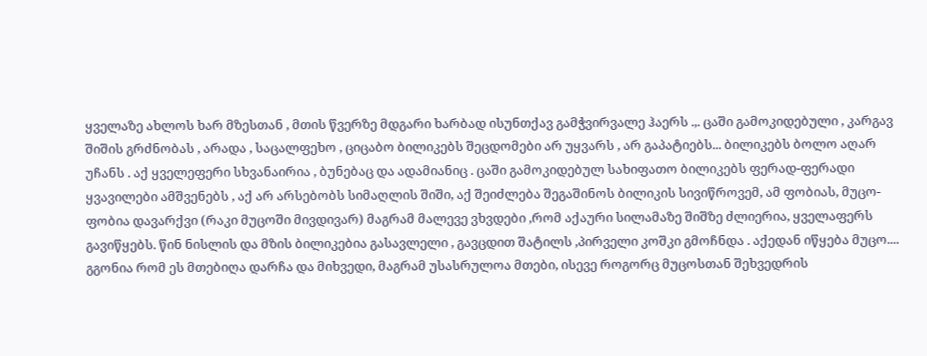ყველაზე ახლოს ხარ მზესთან , მთის წვერზე მდგარი ხარბად ისუნთქავ გამჭვირვალე ჰაერს .,. ცაში გამოკიდებული , კარგავ შიშის გრძნობას , არადა , საცალფეხო , ციცაბო ბილიკებს შეცდომები არ უყვარს , არ გაპატიებს... ბილიკებს ბოლო აღარ უჩანს . აქ ყველეფერი სხვანაირია , ბუნებაც და ადამიანიც . ცაში გამოკიდებულ სახიფათო ბილიკებს ფერად-ფერადი ყვავილები ამშვენებს , აქ არ არსებობს სიმაღლის შიში, აქ შეიძლება შეგაშინოს ბილიკის სივიწროვემ, ამ ფობიას, მუცო-ფობია დავარქვი (რაკი მუცოში მივდივარ) მაგრამ მალევე ვხვდები ,რომ აქაური სილამაზე შიშზე ძლიერია, ყველაფერს გავიწყებს. წინ ნისლის და მზის ბილიკებია გასავლელი , გავცდით შატილს ,პირველი კოშკი გმოჩნდა . აქედან იწყება მუცო.... გგონია რომ ეს მთებიღა დარჩა და მიხვედი, მაგრამ უსასრულოა მთები, ისევე როგორც მუცოსთან შეხვედრის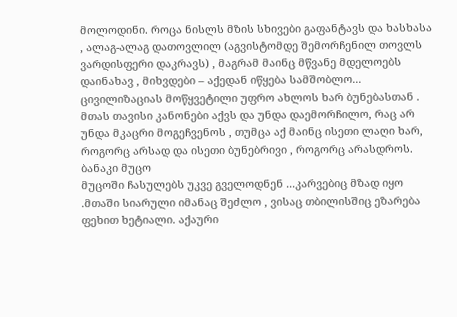მოლოდინი. როცა ნისლს მზის სხივები გაფანტავს და ხასხასა , ალაგ-ალაგ დათოვლილ (აგვისტომდე შემორჩენილ თოვლს ვარდისფერი დაკრავს) , მაგრამ მაინც მწვანე მდელოებს დაინახავ , მიხვდები – აქედან იწყება სამშობლო... ცივილიზაციას მოწყვეტილი უფრო ახლოს ხარ ბუნებასთან . მთას თავისი კანონები აქვს და უნდა დაემორჩილო, რაც არ უნდა მკაცრი მოგეჩვენოს , თუმცა აქ მაინც ისეთი ლაღი ხარ, როგორც არსად და ისეთი ბუნებრივი , როგორც არასდროს.
ბანაკი მუცო
მუცოში ჩასულებს უკვე გველოდნენ ...კარვებიც მზად იყო .მთაში სიარული იმანაც შეძლო , ვისაც თბილისშიც ეზარება ფეხით ხეტიალი. აქაური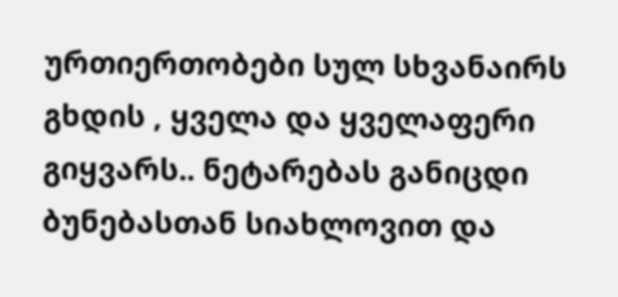ურთიერთობები სულ სხვანაირს გხდის , ყველა და ყველაფერი გიყვარს.. ნეტარებას განიცდი ბუნებასთან სიახლოვით და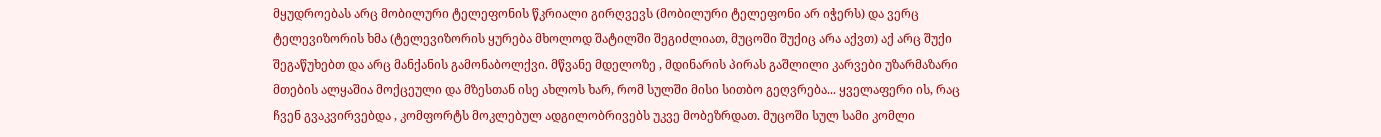მყუდროებას არც მობილური ტელეფონის წკრიალი გირღვევს (მობილური ტელეფონი არ იჭერს) და ვერც ტელევიზორის ხმა (ტელევიზორის ყურება მხოლოდ შატილში შეგიძლიათ, მუცოში შუქიც არა აქვთ) აქ არც შუქი შეგაწუხებთ და არც მანქანის გამონაბოლქვი. მწვანე მდელოზე , მდინარის პირას გაშლილი კარვები უზარმაზარი მთების ალყაშია მოქცეული და მზესთან ისე ახლოს ხარ, რომ სულში მისი სითბო გეღვრება... ყველაფერი ის, რაც ჩვენ გვაკვირვებდა , კომფორტს მოკლებულ ადგილობრივებს უკვე მობეზრდათ. მუცოში სულ სამი კომლი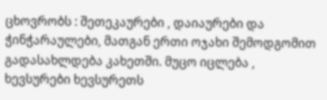ცხოვრობს : შეთეკაურები , დაიაურები და ჭინჭარაულები, მათგან ერთი ოჯახი შემოდგომით გადასახლდება კახეთში. მუცო იცლება , ხევსურები ხევსურეთს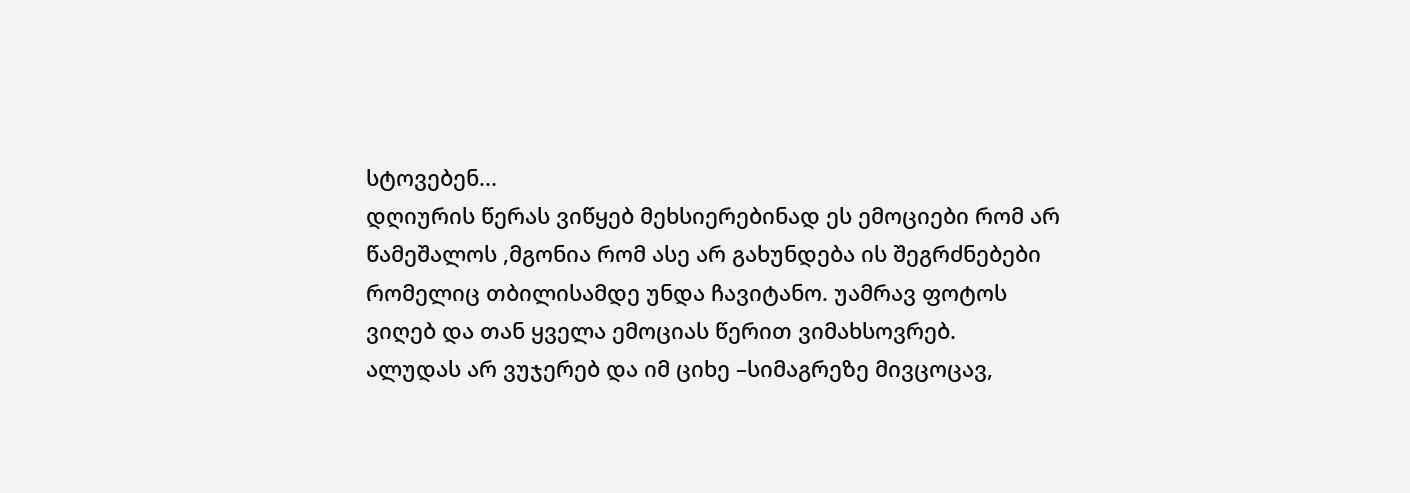სტოვებენ...
დღიურის წერას ვიწყებ მეხსიერებინად ეს ემოციები რომ არ წამეშალოს ,მგონია რომ ასე არ გახუნდება ის შეგრძნებები რომელიც თბილისამდე უნდა ჩავიტანო. უამრავ ფოტოს ვიღებ და თან ყველა ემოციას წერით ვიმახსოვრებ.
ალუდას არ ვუჯერებ და იმ ციხე –სიმაგრეზე მივცოცავ,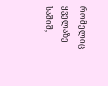რომელიც ყველაზე საშიშ,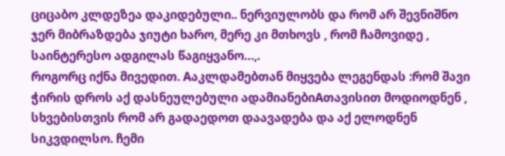ციცაბო კლდეზეა დაკიდებული.. ნერვიულობს და რომ არ შევნიშნო ჯერ მიბრაზდება ჯიუტი ხარო, მერე კი მთხოვს , რომ ჩამოვიდე , საინტერესო ადგილას წაგიყვანო…,.
როგორც იქნა მივედით. Aაკლდამებთან მიყვება ლეგენდას :რომ შავი ჭირის დროს აქ დასნეულებული ადამიანებიAთავისით მოდიოდნენ , სხვებისთვის რომ არ გადაედოთ დაავადება და აქ ელოდნენ სიკვდილსო. ჩემი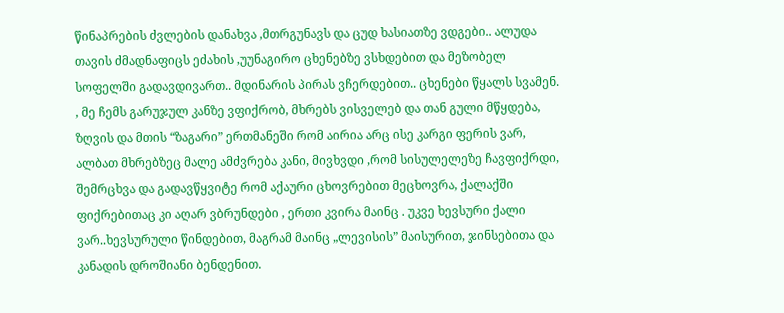წინაპრების ძვლების დანახვა ,მთრგუნავს და ცუდ ხასიათზე ვდგები.. ალუდა თავის ძმადნაფიცს ეძახის ,უუნაგირო ცხენებზე ვსხდებით და მეზობელ სოფელში გადავდივართ.. მდინარის პირას ვჩერდებით.. ცხენები წყალს სვამენ. , მე ჩემს გარუჯულ კანზე ვფიქრობ, მხრებს ვისველებ და თან გული მწყდება, ზღვის და მთის “ზაგარი” ერთმანეში რომ აირია არც ისე კარგი ფერის ვარ, ალბათ მხრებზეც მალე ამძვრება კანი, მივხვდი ,რომ სისულელეზე ჩავფიქრდი, შემრცხვა და გადავწყვიტე რომ აქაური ცხოვრებით მეცხოვრა, ქალაქში ფიქრებითაც კი აღარ ვბრუნდები , ერთი კვირა მაინც . უკვე ხევსური ქალი ვარ..ხევსურული წინდებით, მაგრამ მაინც „ლევისის” მაისურით, ჯინსებითა და კანადის დროშიანი ბენდენით.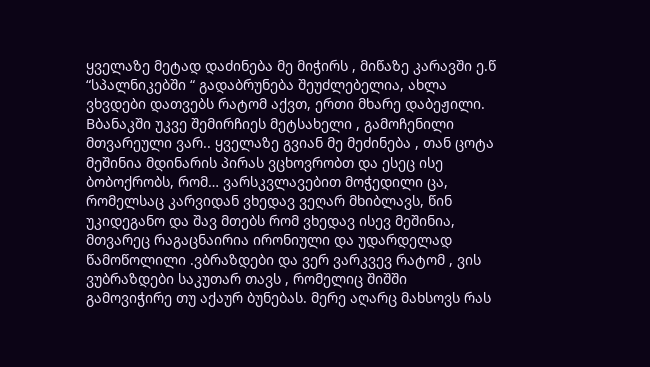ყველაზე მეტად დაძინება მე მიჭირს , მიწაზე კარავში ე.წ “სპალნიკებში “ გადაბრუნება შეუძლებელია, ახლა ვხვდები დათვებს რატომ აქვთ, ერთი მხარე დაბეჟილი. Bბანაკში უკვე შემირჩიეს მეტსახელი , გამოჩენილი მთვარეული ვარ.. ყველაზე გვიან მე მეძინება , თან ცოტა მეშინია მდინარის პირას ვცხოვრობთ და ესეც ისე ბობოქრობს, რომ… ვარსკვლავებით მოჭედილი ცა, რომელსაც კარვიდან ვხედავ ვეღარ მხიბლავს, წინ უკიდეგანო და შავ მთებს რომ ვხედავ ისევ მეშინია, მთვარეც რაგაცნაირია ირონიული და უდარდელად წამოწოლილი .ვბრაზდები და ვერ ვარკვევ რატომ , ვის ვუბრაზდები საკუთარ თავს , რომელიც შიშში გამოვიჭირე თუ აქაურ ბუნებას. მერე აღარც მახსოვს რას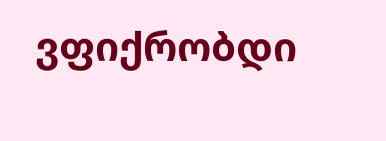ვფიქრობდი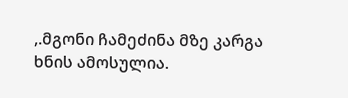,.მგონი ჩამეძინა მზე კარგა ხნის ამოსულია.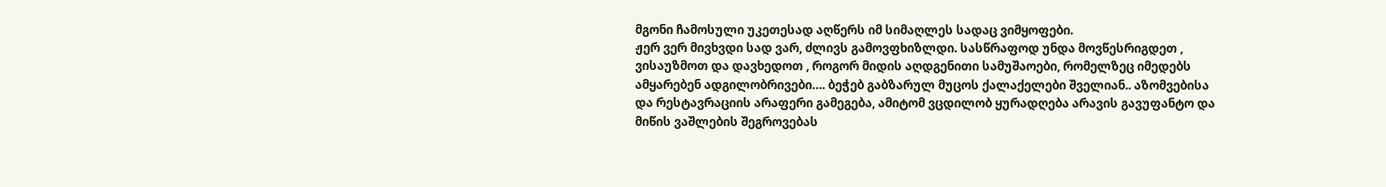მგონი ჩამოსული უკეთესად აღწერს იმ სიმაღლეს სადაც ვიმყოფები.
ჟერ ვერ მივხვდი სად ვარ, ძლივს გამოვფხიზლდი. სასწრაფოდ უნდა მოვწესრიგდეთ , ვისაუზმოთ და დავხედოთ , როგორ მიდის აღდგენითი სამუშაოები, რომელზეც იმედებს ამყარებენ ადგილობრივები…. ბეჭებ გაბზარულ მუცოს ქალაქელები შველიან.. აზომვებისა და რესტავრაციის არაფერი გამეგება, ამიტომ ვცდილობ ყურადღება არავის გავუფანტო და მიწის ვაშლების შეგროვებას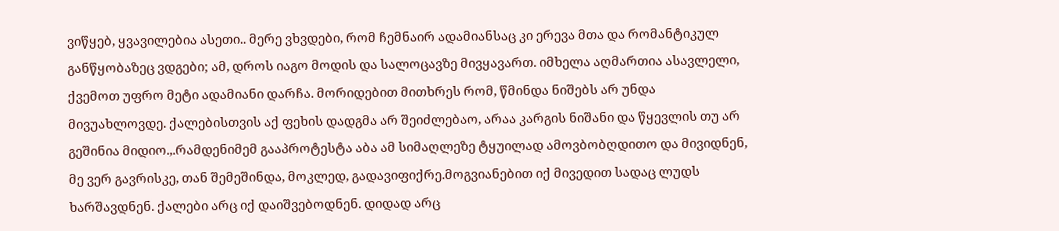ვიწყებ, ყვავილებია ასეთი.. მერე ვხვდები, რომ ჩემნაირ ადამიანსაც კი ერევა მთა და რომანტიკულ განწყობაზეც ვდგები; ამ, დროს იაგო მოდის და სალოცავზე მივყავართ. იმხელა აღმართია ასავლელი, ქვემოთ უფრო მეტი ადამიანი დარჩა. მორიდებით მითხრეს რომ, წმინდა ნიშებს არ უნდა მივუახლოვდე. ქალებისთვის აქ ფეხის დადგმა არ შეიძლებაო, არაა კარგის ნიშანი და წყევლის თუ არ გეშინია მიდიო.,.რამდენიმემ გააპროტესტა აბა ამ სიმაღლეზე ტყუილად ამოვბობღდითო და მივიდნენ, მე ვერ გავრისკე, თან შემეშინდა, მოკლედ, გადავიფიქრე.მოგვიანებით იქ მივედით სადაც ლუდს ხარშავდნენ. ქალები არც იქ დაიშვებოდნენ. დიდად არც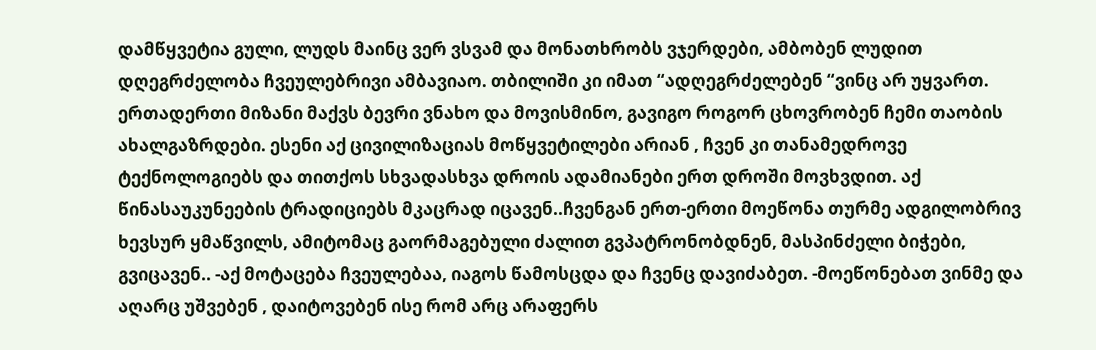დამწყვეტია გული, ლუდს მაინც ვერ ვსვამ და მონათხრობს ვჯერდები, ამბობენ ლუდით დღეგრძელობა ჩვეულებრივი ამბავიაო. თბილიში კი იმათ “ადღეგრძელებენ “ვინც არ უყვართ. ერთადერთი მიზანი მაქვს ბევრი ვნახო და მოვისმინო, გავიგო როგორ ცხოვრობენ ჩემი თაობის ახალგაზრდები. ესენი აქ ცივილიზაციას მოწყვეტილები არიან , ჩვენ კი თანამედროვე ტექნოლოგიებს და თითქოს სხვადასხვა დროის ადამიანები ერთ დროში მოვხვდით. აქ წინასაუკუნეების ტრადიციებს მკაცრად იცავენ..ჩვენგან ერთ-ერთი მოეწონა თურმე ადგილობრივ ხევსურ ყმაწვილს, ამიტომაც გაორმაგებული ძალით გვპატრონობდნენ, მასპინძელი ბიჭები, გვიცავენ.. -აქ მოტაცება ჩვეულებაა, იაგოს წამოსცდა და ჩვენც დავიძაბეთ. -მოეწონებათ ვინმე და აღარც უშვებენ , დაიტოვებენ ისე რომ არც არაფერს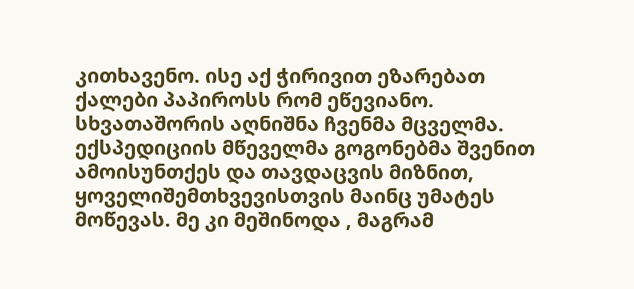კითხავენო. ისე აქ ჭირივით ეზარებათ ქალები პაპიროსს რომ ეწევიანო. სხვათაშორის აღნიშნა ჩვენმა მცველმა. ექსპედიციის მწეველმა გოგონებმა შვენით ამოისუნთქეს და თავდაცვის მიზნით, ყოველიშემთხვევისთვის მაინც უმატეს მოწევას. მე კი მეშინოდა , მაგრამ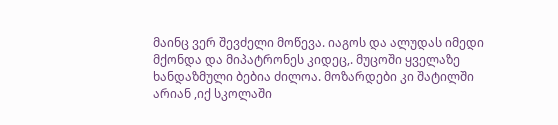მაინც ვერ შევძელი მოწევა. იაგოს და ალუდას იმედი მქონდა და მიპატრონეს კიდეც,. მუცოში ყველაზე ხანდაზმული ბებია ძილოა. მოზარდები კი შატილში არიან ,იქ სკოლაში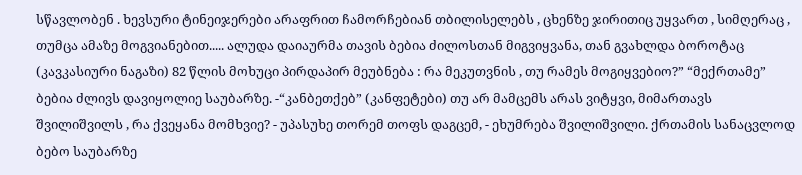სწავლობენ . ხევსური ტინეიჯერები არაფრით ჩამორჩებიან თბილისელებს , ცხენზე ჯირითიც უყვართ , სიმღერაც , თუმცა ამაზე მოგვიანებით..... ალუდა დაიაურმა თავის ბებია ძილოსთან მიგვიყვანა, თან გვახლდა ბოროტაც (კავკასიური ნაგაზი) 82 წლის მოხუცი პირდაპირ მეუბნება : რა მეკუთვნის , თუ რამეს მოგიყვებიო?” “მექრთამე” ბებია ძლივს დავიყოლიე საუბარზე. -“კანბეთქებ” (კანფეტები) თუ არ მამცემს არას ვიტყვი, მიმართავს შვილიშვილს , რა ქვეყანა მომხვიე? - უპასუხე თორემ თოფს დაგცემ, - ეხუმრება შვილიშვილი. ქრთამის სანაცვლოდ ბებო საუბარზე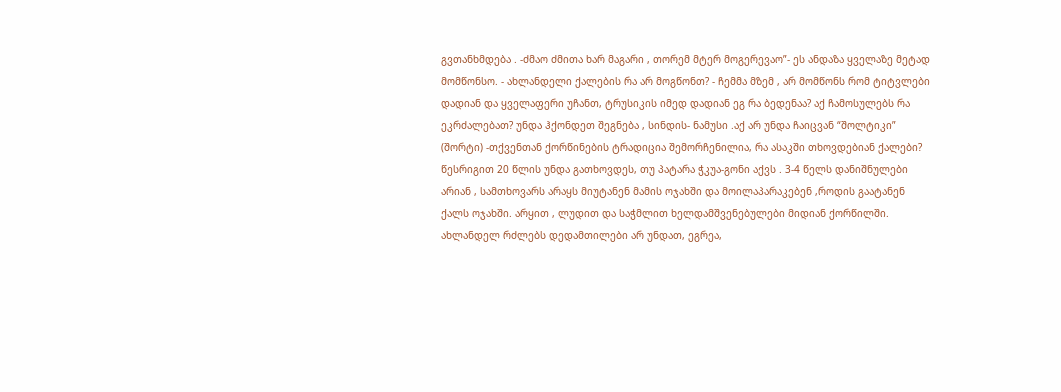გვთანხმდება . -ძმაო ძმითა ხარ მაგარი , თორემ მტერ მოგერევაო”- ეს ანდაზა ყველაზე მეტად მომწონსო. - ახლანდელი ქალების რა არ მოგწონთ? - ჩემმა მზემ , არ მომწონს რომ ტიტვლები დადიან და ყველაფერი უჩანთ, ტრუსიკის იმედ დადიან ეგ რა ბედენაა? აქ ჩამოსულებს რა ეკრძალებათ? უნდა ჰქონდეთ შეგნება , სინდის- ნამუსი .აქ არ უნდა ჩაიცვან “შოლტიკი” (შორტი) -თქვენთან ქორწინების ტრადიცია შემორჩენილია, რა ასაკში თხოვდებიან ქალები? წესრიგით 20 წლის უნდა გათხოვდეს, თუ პატარა ჭკუა-გონი აქვს . 3-4 წელს დანიშნულები არიან , სამთხოვარს არაყს მიუტანენ მამის ოჯახში და მოილაპარაკებენ ,როდის გაატანენ ქალს ოჯახში. არყით , ლუდით და საჭმლით ხელდამშვენებულები მიდიან ქორწილში. ახლანდელ რძლებს დედამთილები არ უნდათ, ეგრეა,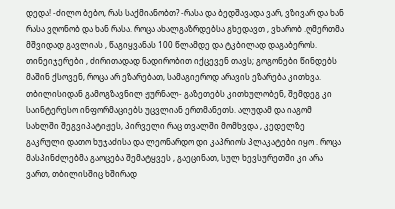დედა! -ძილო ბებო, რას საქმიანობთ? -რასა და ბედშავადა ვარ, ვზივარ და ხან რასა ვღონობ და ხან რასა. როცა ახალგაზრდებსა გხედავთ , ვხარობ .ღმერთმა მშვიდად გავლიას , წაგიყვანას 100 წლამდე და ტკბილად დაგაბეროს.
თინეიჯერები , ძირითადად ნადირობით იქცევენ თავს; გოგონები წინდებს მაშინ ქსოვენ, როცა არ ეზარებათ, სამაგიეროდ არავის ეზარება კითხვა. თბილისიდან გამოგზავნილ ჟურნალ- გაზეთებს კითხულობენ, შემდეგ კი საინტერესო ინფორმაციებს უცვლიან ერთმანეთს. ალუდამ და იაგომ სახლში შეგვიპატიჟეს, პირველი რაც თვალში მომხვდა , კედელზე გაკრული დათო ხუჯაძისა და ლეონარდო დი კაპრიოს პლაკატები იყო . როცა მასპინძლებმა გაოცება შემატყვეს , გაეცინათ, სულ ხევსურეთში კი არა ვართ, თბილისშიც ხშირად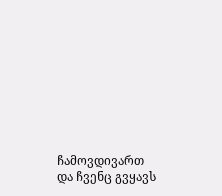ჩამოვდივართ და ჩვენც გვყავს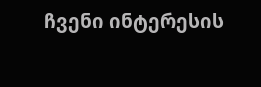ჩვენი ინტერესის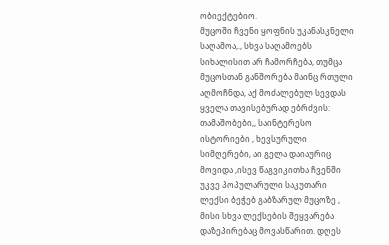ობიექტებიო.
მუცოში ჩვენი ყოფნის უკანასკნელი საღამოა,., სხვა საღამოებს სიხალისით არ ჩამორჩება, თუმცა მუცოსთან განშორება მაინც რთული აღმოჩნდა, აქ მოძალებულ სევდას ყველა თავისებურად ებრძვის: თამაშობები,, საინტერესო ისტორიები , ხევსურული სიმღერები, აი გელა დაიაურიც მოვიდა ,ისევ წაგვიკითხა ჩვენში უკვე პოპულარული საკუთარი ლექსი ბეჭებ გაბზარულ მუცოზე , მისი სხვა ლექსების შეყვარება დაზეპირებაც მოვასწარით. დღეს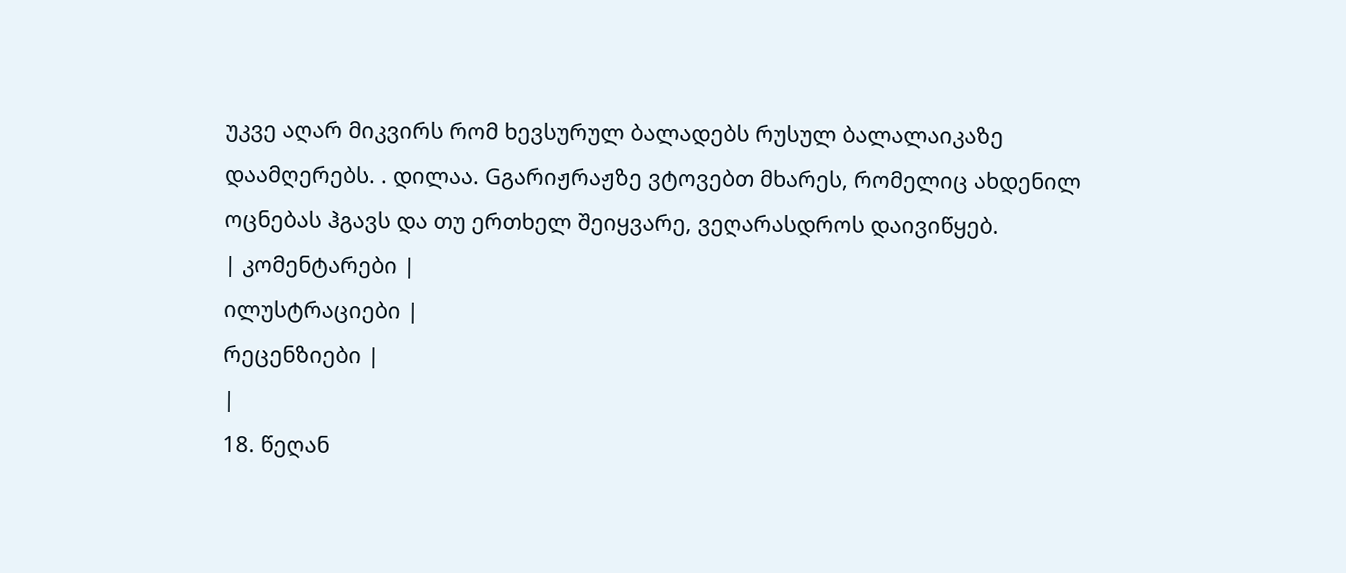უკვე აღარ მიკვირს რომ ხევსურულ ბალადებს რუსულ ბალალაიკაზე დაამღერებს. . დილაა. Gგარიჟრაჟზე ვტოვებთ მხარეს, რომელიც ახდენილ ოცნებას ჰგავს და თუ ერთხელ შეიყვარე, ვეღარასდროს დაივიწყებ.
| კომენტარები |
ილუსტრაციები |
რეცენზიები |
|
18. წეღან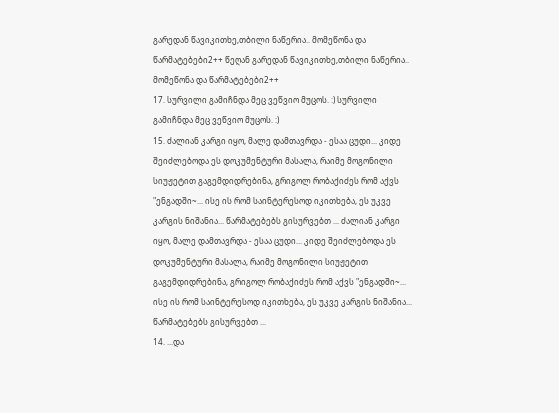გარედან წავიკითხე,თბილი ნაწერია.. მომეწონა და წარმატებები2++ წეღან გარედან წავიკითხე,თბილი ნაწერია.. მომეწონა და წარმატებები2++
17. სურვილი გამიჩნდა მეც ვეწვიო მუცოს. :) სურვილი გამიჩნდა მეც ვეწვიო მუცოს. :)
15. ძალიან კარგი იყო, მალე დამთავრდა - ესაა ცუდი... კიდე შეიძლებოდა ეს დოკუმენტური მასალა, რაიმე მოგონილი სიუჟეტით გაგემდიდრებინა, გრიგოლ რობაქიძეს რომ აქვს "ენგადში~... ისე ის რომ საინტერესოდ იკითხება, ეს უკვე კარგის ნიშანია... წარმატებებს გისურვებთ ... ძალიან კარგი იყო, მალე დამთავრდა - ესაა ცუდი... კიდე შეიძლებოდა ეს დოკუმენტური მასალა, რაიმე მოგონილი სიუჟეტით გაგემდიდრებინა, გრიგოლ რობაქიძეს რომ აქვს "ენგადში~... ისე ის რომ საინტერესოდ იკითხება, ეს უკვე კარგის ნიშანია... წარმატებებს გისურვებთ ...
14. ...და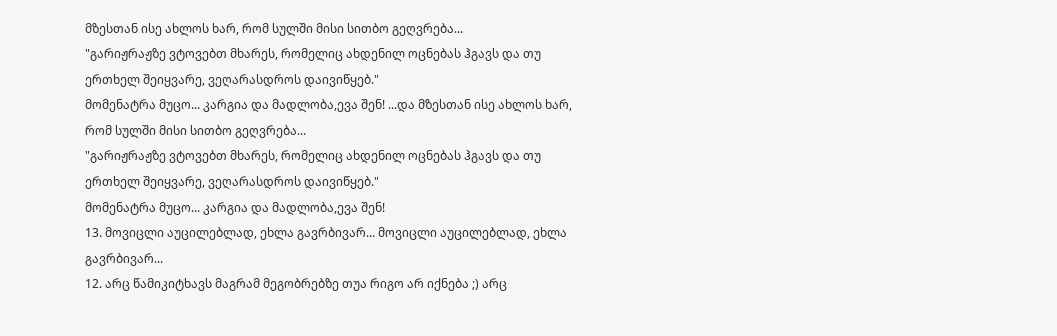მზესთან ისე ახლოს ხარ, რომ სულში მისი სითბო გეღვრება...
"გარიჟრაჟზე ვტოვებთ მხარეს, რომელიც ახდენილ ოცნებას ჰგავს და თუ ერთხელ შეიყვარე, ვეღარასდროს დაივიწყებ."
მომენატრა მუცო... კარგია და მადლობა,ევა შენ! ...და მზესთან ისე ახლოს ხარ, რომ სულში მისი სითბო გეღვრება...
"გარიჟრაჟზე ვტოვებთ მხარეს, რომელიც ახდენილ ოცნებას ჰგავს და თუ ერთხელ შეიყვარე, ვეღარასდროს დაივიწყებ."
მომენატრა მუცო... კარგია და მადლობა,ევა შენ!
13. მოვიცლი აუცილებლად, ეხლა გავრბივარ... მოვიცლი აუცილებლად, ეხლა გავრბივარ...
12. არც წამიკიტხავს მაგრამ მეგობრებზე თუა რიგო არ იქნება ;) არც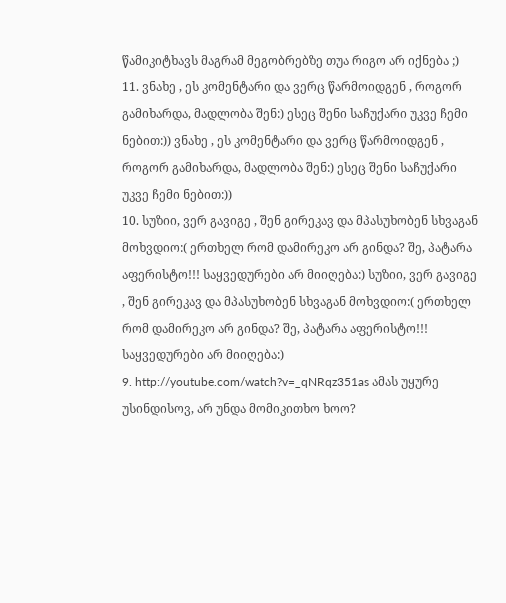წამიკიტხავს მაგრამ მეგობრებზე თუა რიგო არ იქნება ;)
11. ვნახე , ეს კომენტარი და ვერც წარმოიდგენ , როგორ გამიხარდა, მადლობა შენ:) ესეც შენი საჩუქარი უკვე ჩემი ნებით:)) ვნახე , ეს კომენტარი და ვერც წარმოიდგენ , როგორ გამიხარდა, მადლობა შენ:) ესეც შენი საჩუქარი უკვე ჩემი ნებით:))
10. სუზიი, ვერ გავიგე , შენ გირეკავ და მპასუხობენ სხვაგან მოხვდიო:( ერთხელ რომ დამირეკო არ გინდა? შე, პატარა აფერისტო!!! საყვედურები არ მიიღება:) სუზიი, ვერ გავიგე , შენ გირეკავ და მპასუხობენ სხვაგან მოხვდიო:( ერთხელ რომ დამირეკო არ გინდა? შე, პატარა აფერისტო!!! საყვედურები არ მიიღება:)
9. http://youtube.com/watch?v=_qNRqz351as ამას უყურე უსინდისოვ, არ უნდა მომიკითხო ხოო?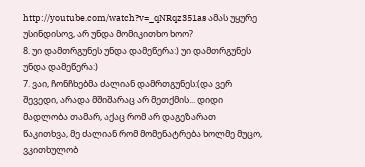http://youtube.com/watch?v=_qNRqz351as ამას უყურე უსინდისოვ, არ უნდა მომიკითხო ხოო?
8. უი დამთრგუნეს უნდა დამეწერა:) უი დამთრგუნეს უნდა დამეწერა:)
7. ვაი, ჩონჩხებმა ძალიან დამრთგუნეს:(და ვერ შევედი, არადა მშიშარაც არ მეთქმის... დიდი მადლობა თამარ, აქაც რომ არ დაგეზარათ წაკითხვა, მე ძალიან რომ მომენატრება ხოლმე მუცო, ვკითხულობ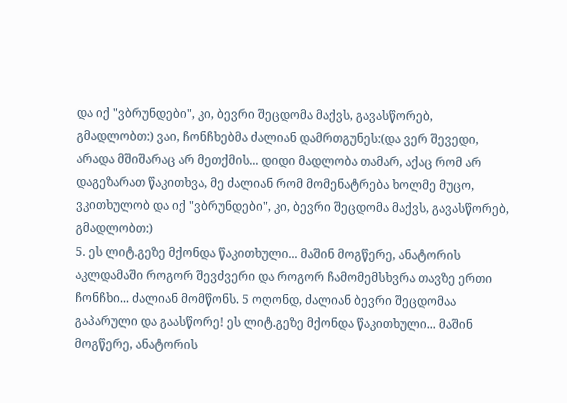და იქ "ვბრუნდები", კი, ბევრი შეცდომა მაქვს, გავასწორებ, გმადლობთ:) ვაი, ჩონჩხებმა ძალიან დამრთგუნეს:(და ვერ შევედი, არადა მშიშარაც არ მეთქმის... დიდი მადლობა თამარ, აქაც რომ არ დაგეზარათ წაკითხვა, მე ძალიან რომ მომენატრება ხოლმე მუცო, ვკითხულობ და იქ "ვბრუნდები", კი, ბევრი შეცდომა მაქვს, გავასწორებ, გმადლობთ:)
5. ეს ლიტ.გეზე მქონდა წაკითხული... მაშინ მოგწერე, ანატორის აკლდამაში როგორ შევძვერი და როგორ ჩამომემსხვრა თავზე ერთი ჩონჩხი... ძალიან მომწონს. 5 ოღონდ, ძალიან ბევრი შეცდომაა გაპარული და გაასწორე! ეს ლიტ.გეზე მქონდა წაკითხული... მაშინ მოგწერე, ანატორის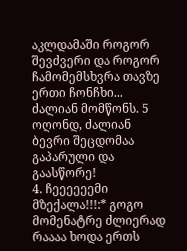აკლდამაში როგორ შევძვერი და როგორ ჩამომემსხვრა თავზე ერთი ჩონჩხი... ძალიან მომწონს. 5 ოღონდ, ძალიან ბევრი შეცდომაა გაპარული და გაასწორე!
4. ჩეეეეეემი მზექალა!!!:* გოგო მომენატრე ძლიერად რაააა ხოდა ერთს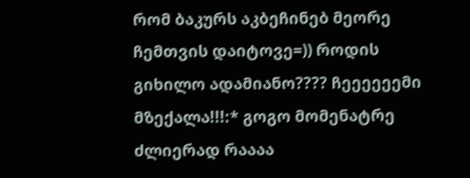რომ ბაკურს აკბეჩინებ მეორე ჩემთვის დაიტოვე=)) როდის გიხილო ადამიანო???? ჩეეეეეემი მზექალა!!!:* გოგო მომენატრე ძლიერად რაააა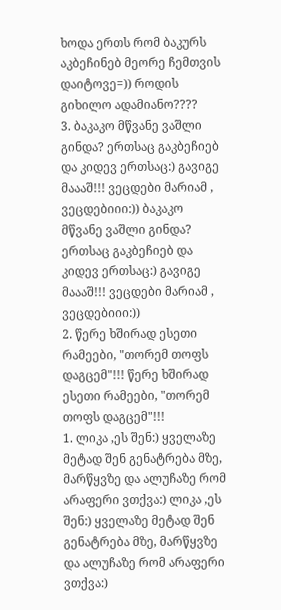ხოდა ერთს რომ ბაკურს აკბეჩინებ მეორე ჩემთვის დაიტოვე=)) როდის გიხილო ადამიანო????
3. ბაკაკო მწვანე ვაშლი გინდა? ერთსაც გაკბეჩიებ და კიდევ ერთსაც:) გავიგე მაააშ!!! ვეცდები მარიამ , ვეცდებიიი:)) ბაკაკო მწვანე ვაშლი გინდა? ერთსაც გაკბეჩიებ და კიდევ ერთსაც:) გავიგე მაააშ!!! ვეცდები მარიამ , ვეცდებიიი:))
2. წერე ხშირად ესეთი რამეები, "თორემ თოფს დაგცემ"!!! წერე ხშირად ესეთი რამეები, "თორემ თოფს დაგცემ"!!!
1. ლიკა ,ეს შენ:) ყველაზე მეტად შენ გენატრება მზე, მარწყვზე და ალუჩაზე რომ არაფერი ვთქვა:) ლიკა ,ეს შენ:) ყველაზე მეტად შენ გენატრება მზე, მარწყვზე და ალუჩაზე რომ არაფერი ვთქვა:)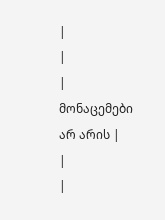|
|
| მონაცემები არ არის |
|
|